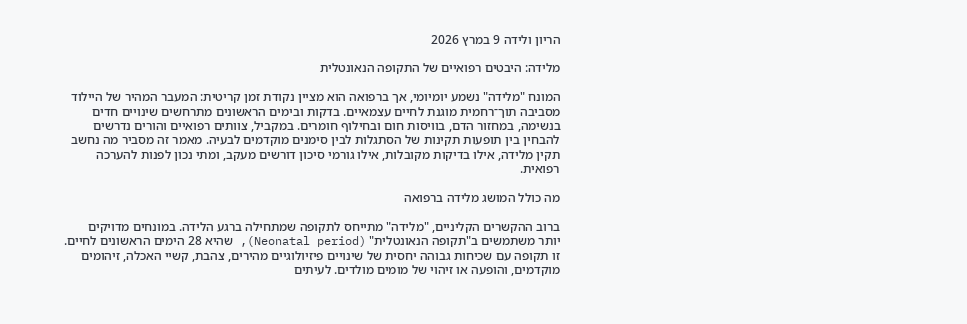הריון ולידה 9 במרץ 2026

מלידה: היבטים רפואיים של התקופה הנאונטלית

המונח "מלידה" נשמע יומיומי, אך ברפואה הוא מציין נקודת זמן קריטית: המעבר המהיר של היילוד מסביבה תוך־רחמית מוגנת לחיים עצמאיים. בדקות ובימים הראשונים מתרחשים שינויים חדים בנשימה, במחזור הדם, בוויסות חום ובחילוף חומרים. במקביל, צוותים רפואיים והורים נדרשים להבחין בין תופעות תקינות של הסתגלות לבין סימנים מוקדמים לבעיה. מאמר זה מסביר מה נחשב תקין מלידה, אילו בדיקות מקובלות, אילו גורמי סיכון דורשים מעקב, ומתי נכון לפנות להערכה רפואית.

מה כולל המושג מלידה ברפואה

ברוב ההקשרים הקליניים, "מלידה" מתייחס לתקופה שמתחילה ברגע הלידה. במונחים מדויקים יותר משתמשים ב"תקופה הנאונטלית" (Neonatal period), שהיא 28 הימים הראשונים לחיים. זו תקופה עם שכיחות גבוהה יחסית של שינויים פיזיולוגיים מהירים, צהבת, קשיי האכלה, זיהומים מוקדמים, והופעה או זיהוי של מומים מולדים. לעיתים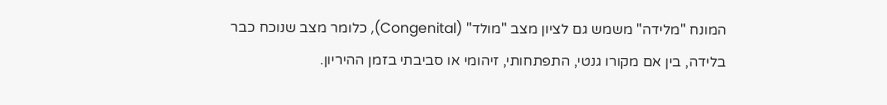המונח "מלידה" משמש גם לציון מצב "מולד" (Congenital), כלומר מצב שנוכח כבר בלידה, בין אם מקורו גנטי, התפתחותי, זיהומי או סביבתי בזמן ההיריון.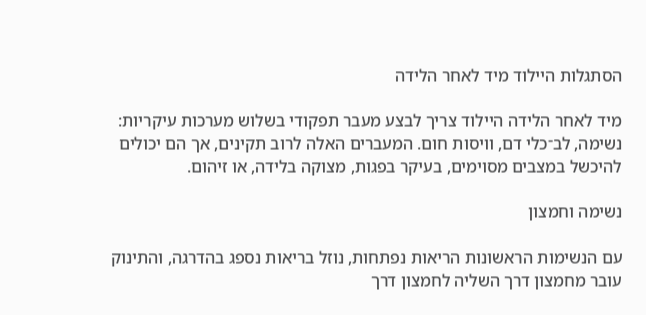הסתגלות היילוד מיד לאחר הלידה

מיד לאחר הלידה היילוד צריך לבצע מעבר תפקודי בשלוש מערכות עיקריות: נשימה, לב־כלי דם, וויסות חום. המעברים האלה לרוב תקינים, אך הם יכולים להיכשל במצבים מסוימים, בעיקר בפגות, מצוקה בלידה, או זיהום.

נשימה וחמצון

עם הנשימות הראשונות הריאות נפתחות, נוזל בריאות נספג בהדרגה, והתינוק עובר מחמצון דרך השליה לחמצון דרך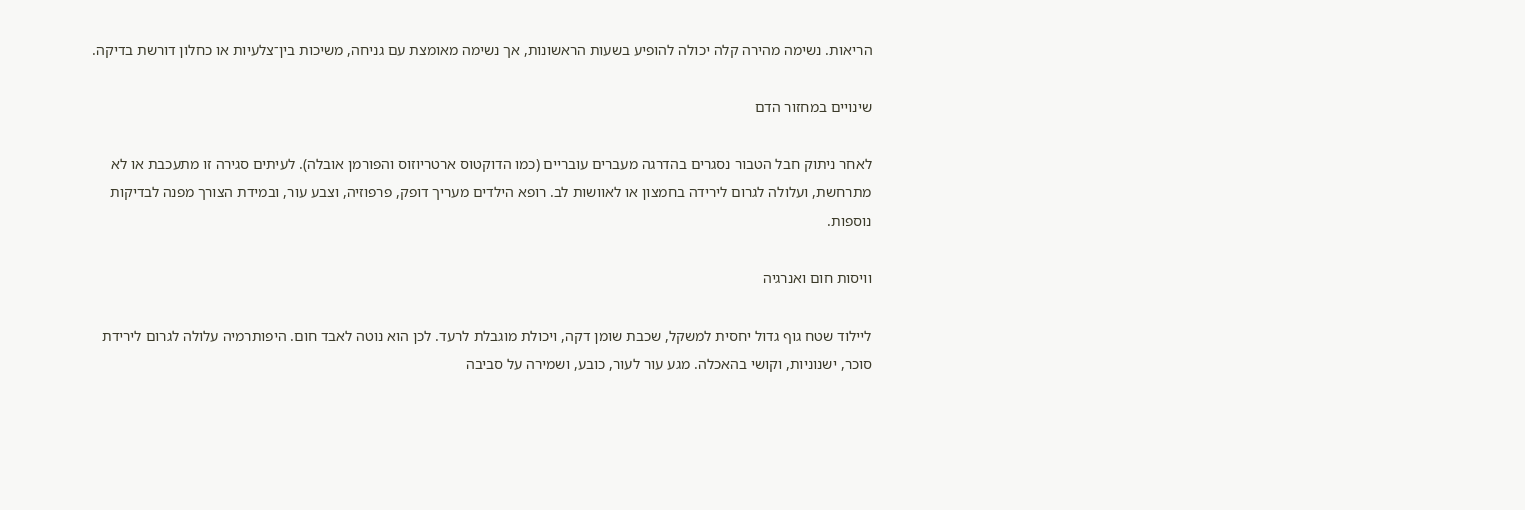הריאות. נשימה מהירה קלה יכולה להופיע בשעות הראשונות, אך נשימה מאומצת עם גניחה, משיכות בין־צלעיות או כחלון דורשת בדיקה.

שינויים במחזור הדם

לאחר ניתוק חבל הטבור נסגרים בהדרגה מעברים עובריים (כמו הדוקטוס ארטריוזוס והפורמן אובלה). לעיתים סגירה זו מתעכבת או לא מתרחשת, ועלולה לגרום לירידה בחמצון או לאוושות לב. רופא הילדים מעריך דופק, פרפוזיה, וצבע עור, ובמידת הצורך מפנה לבדיקות נוספות.

וויסות חום ואנרגיה

ליילוד שטח גוף גדול יחסית למשקל, שכבת שומן דקה, ויכולת מוגבלת לרעד. לכן הוא נוטה לאבד חום. היפותרמיה עלולה לגרום לירידת סוכר, ישנוניות, וקושי בהאכלה. מגע עור לעור, כובע, ושמירה על סביבה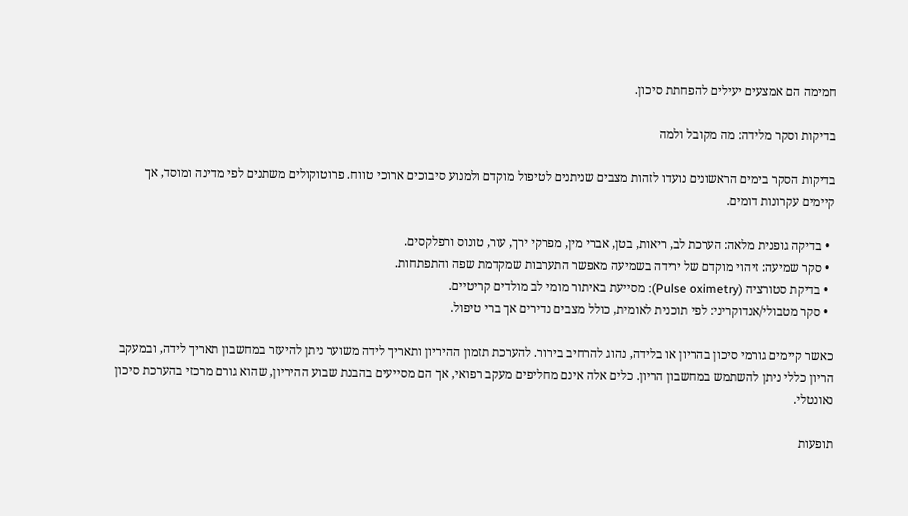חמימה הם אמצעים יעילים להפחתת סיכון.

בדיקות וסקר מלידה: מה מקובל ולמה

בדיקות הסקר בימים הראשונים נועדו לזהות מצבים שניתנים לטיפול מוקדם ולמנוע סיבוכים ארוכי טווח. פרוטוקולים משתנים לפי מדינה ומוסד, אך קיימים עקרונות דומים.

  • בדיקה גופנית מלאה: הערכת לב, ריאות, בטן, אברי מין, מפרקי ירך, עור, טונוס ורפלקסים.
  • סקר שמיעה: זיהוי מוקדם של ירידה בשמיעה מאפשר התערבות שמקדמת שפה והתפתחות.
  • בדיקת סטורציה (Pulse oximetry): מסייעת באיתור מומי לב מולדים קריטיים.
  • סקר מטבולי/אנדוקריני: לפי תוכנית לאומית, כולל מצבים נדירים אך ברי טיפול.

כאשר קיימים גורמי סיכון בהריון או בלידה, נהוג להרחיב בירור. להערכת תזמון ההיריון ותאריך לידה משוער ניתן להיעזר במחשבון תאריך לידה, ובמעקב הריון כללי ניתן להשתמש במחשבון הריון. כלים אלה אינם מחליפים מעקב רפואי, אך הם מסייעים בהבנת שבוע ההיריון, שהוא גורם מרכזי בהערכת סיכון נאונטלי.

תופעות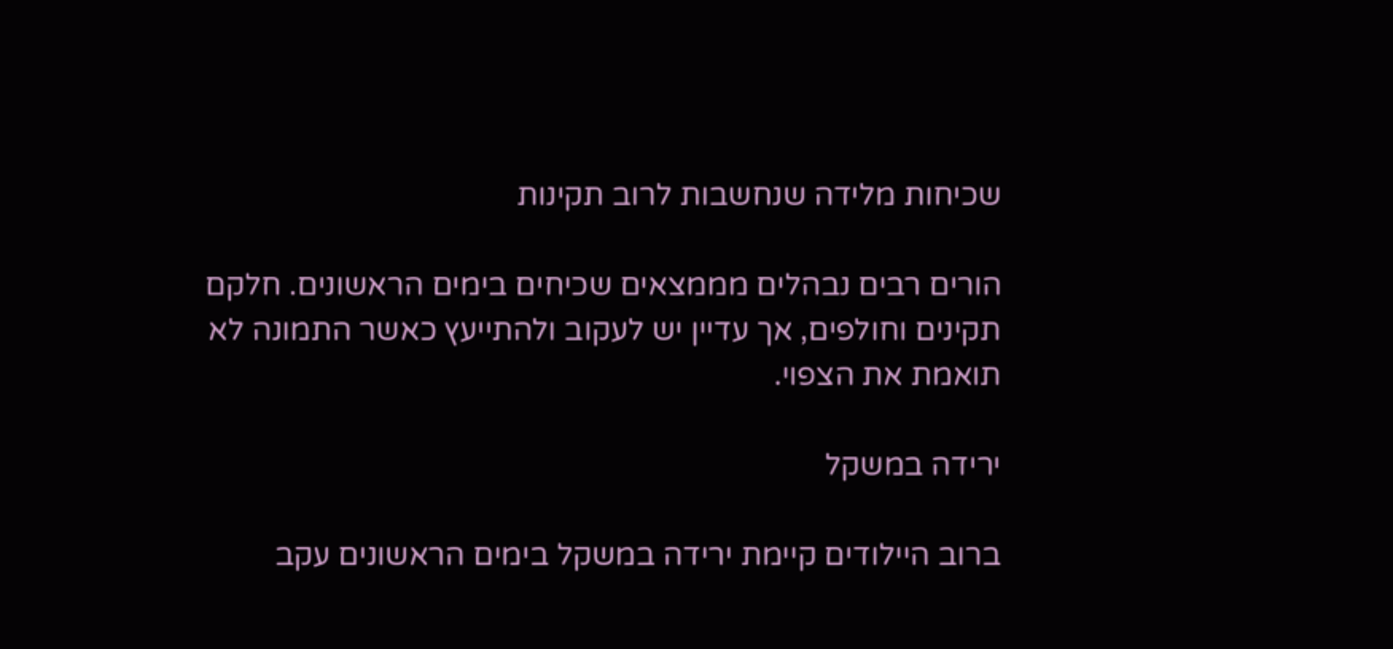שכיחות מלידה שנחשבות לרוב תקינות

הורים רבים נבהלים מממצאים שכיחים בימים הראשונים. חלקם תקינים וחולפים, אך עדיין יש לעקוב ולהתייעץ כאשר התמונה לא תואמת את הצפוי.

ירידה במשקל

ברוב היילודים קיימת ירידה במשקל בימים הראשונים עקב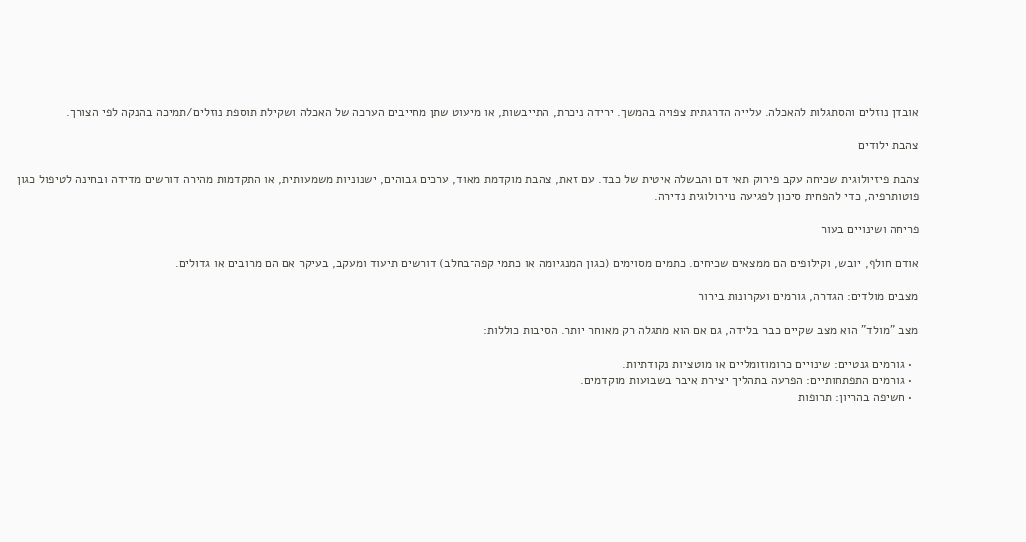אובדן נוזלים והסתגלות להאכלה. עלייה הדרגתית צפויה בהמשך. ירידה ניכרת, התייבשות, או מיעוט שתן מחייבים הערכה של האכלה ושקילת תוספת נוזלים/תמיכה בהנקה לפי הצורך.

צהבת ילודים

צהבת פיזיולוגית שכיחה עקב פירוק תאי דם והבשלה איטית של כבד. עם זאת, צהבת מוקדמת מאוד, ערכים גבוהים, ישנוניות משמעותית, או התקדמות מהירה דורשים מדידה ובחינה לטיפול כגון פוטותרפיה, כדי להפחית סיכון לפגיעה נוירולוגית נדירה.

פריחה ושינויים בעור

אודם חולף, יובש, וקילופים הם ממצאים שכיחים. כתמים מסוימים (כגון המנגיומה או כתמי קפה־בחלב) דורשים תיעוד ומעקב, בעיקר אם הם מרובים או גדולים.

מצבים מולדים: הגדרה, גורמים ועקרונות בירור

מצב "מולד" הוא מצב שקיים כבר בלידה, גם אם הוא מתגלה רק מאוחר יותר. הסיבות כוללות:

  • גורמים גנטיים: שינויים כרומוזומליים או מוטציות נקודתיות.
  • גורמים התפתחותיים: הפרעה בתהליך יצירת איבר בשבועות מוקדמים.
  • חשיפה בהריון: תרופות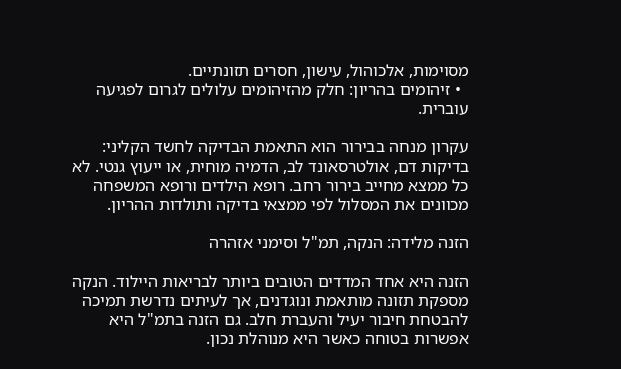מסוימות, אלכוהול, עישון, חסרים תזונתיים.
  • זיהומים בהריון: חלק מהזיהומים עלולים לגרום לפגיעה עוברית.

עקרון מנחה בבירור הוא התאמת הבדיקה לחשד הקליני: בדיקות דם, אולטרסאונד לב, הדמיה מוחית, או ייעוץ גנטי. לא כל ממצא מחייב בירור רחב. רופא הילדים ורופא המשפחה מכוונים את המסלול לפי ממצאי בדיקה ותולדות ההריון.

הזנה מלידה: הנקה, תמ"ל וסימני אזהרה

הזנה היא אחד המדדים הטובים ביותר לבריאות היילוד. הנקה מספקת תזונה מותאמת ונוגדנים, אך לעיתים נדרשת תמיכה להבטחת חיבור יעיל והעברת חלב. גם הזנה בתמ"ל היא אפשרות בטוחה כאשר היא מנוהלת נכון.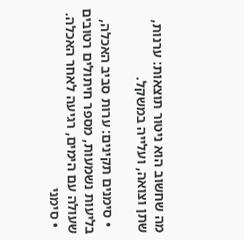מה שחשוב הוא ניטור תוצאות: ערנות, שתן וצואה, ועלייה במשקל.

  • סימנים תקינים: ערות סביב האכלה, בליעות נשמעות, מספר חיתולים רטובים שעולה עם הימים, רגיעה לאחר האכלה.
  • סימני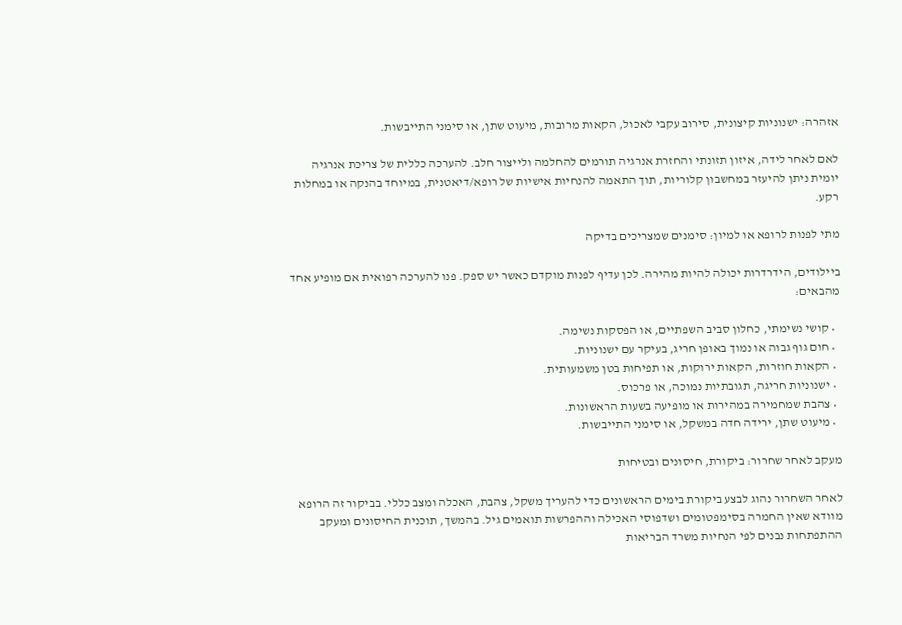אזהרה: ישנוניות קיצונית, סירוב עקבי לאכול, הקאות מרובות, מיעוט שתן, או סימני התייבשות.

לאם לאחר לידה, איזון תזונתי והחזרת אנרגיה תורמים להחלמה ולייצור חלב. להערכה כללית של צריכת אנרגיה יומית ניתן להיעזר במחשבון קלוריות, תוך התאמה להנחיות אישיות של רופא/דיאטנית, במיוחד בהנקה או במחלות רקע.

מתי לפנות לרופא או למיון: סימנים שמצריכים בדיקה

ביילודים, הידרדרות יכולה להיות מהירה. לכן עדיף לפנות מוקדם כאשר יש ספק. פנו להערכה רפואית אם מופיע אחד מהבאים:

  • קושי נשימתי, כחלון סביב השפתיים, או הפסקות נשימה.
  • חום גוף גבוה או נמוך באופן חריג, בעיקר עם ישנוניות.
  • הקאות חוזרות, הקאות ירוקות, או תפיחות בטן משמעותית.
  • ישנוניות חריגה, תגובתיות נמוכה, או פרכוס.
  • צהבת שמחמירה במהירות או מופיעה בשעות הראשונות.
  • מיעוט שתן, ירידה חדה במשקל, או סימני התייבשות.

מעקב לאחר שחרור: ביקורת, חיסונים ובטיחות

לאחר השחרור נהוג לבצע ביקורת בימים הראשונים כדי להעריך משקל, צהבת, האכלה ומצב כללי. בביקור זה הרופא מוודא שאין החמרה בסימפטומים ושדפוסי האכילה וההפרשות תואמים גיל. בהמשך, תוכנית החיסונים ומעקב ההתפתחות נבנים לפי הנחיות משרד הבריאות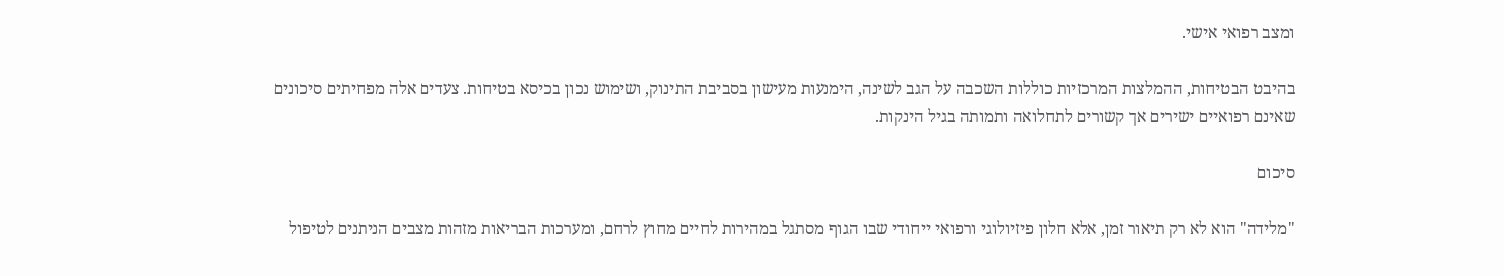ומצב רפואי אישי.

בהיבט הבטיחות, ההמלצות המרכזיות כוללות השכבה על הגב לשינה, הימנעות מעישון בסביבת התינוק, ושימוש נכון בכיסא בטיחות. צעדים אלה מפחיתים סיכונים שאינם רפואיים ישירים אך קשורים לתחלואה ותמותה בגיל הינקות.

סיכום

"מלידה" הוא לא רק תיאור זמן, אלא חלון פיזיולוגי ורפואי ייחודי שבו הגוף מסתגל במהירות לחיים מחוץ לרחם, ומערכות הבריאות מזהות מצבים הניתנים לטיפול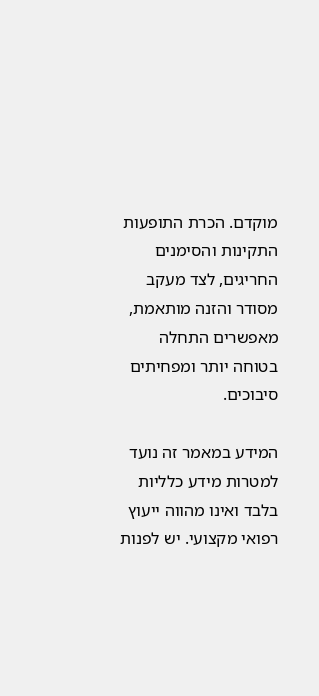מוקדם. הכרת התופעות התקינות והסימנים החריגים, לצד מעקב מסודר והזנה מותאמת, מאפשרים התחלה בטוחה יותר ומפחיתים סיבוכים.

המידע במאמר זה נועד למטרות מידע כלליות בלבד ואינו מהווה ייעוץ רפואי מקצועי. יש לפנות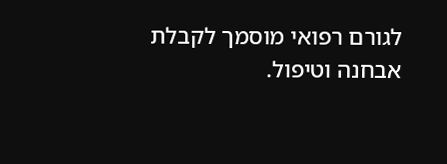לגורם רפואי מוסמך לקבלת אבחנה וטיפול.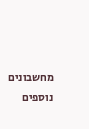מחשבונים נוספים